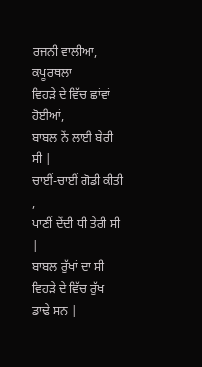ਰਜਨੀ ਵਾਲੀਆ, ਕਪੂਰਥਲਾ
ਵਿਹੜੇ ਦੇ ਵਿੱਚ ਛਾਂਵਾਂ ਹੋਈਆਂ,
ਬਾਬਲ ਨੇਂ ਲਾਈ ਬੇਰੀ ਸੀ |
ਚਾਈਂ-ਚਾਈਂ ਗੋਡੀ ਕੀਤੀ ,
ਪਾਣੀਂ ਦੇਂਦੀ ਧੀ ਤੇਰੀ ਸੀ |
ਬਾਬਲ ਰੁੱਖਾਂ ਦਾ ਸੀ
ਵਿਹੜੇ ਦੇ ਵਿੱਚ ਰੁੱਖ ਡਾਢੇ ਸਨ |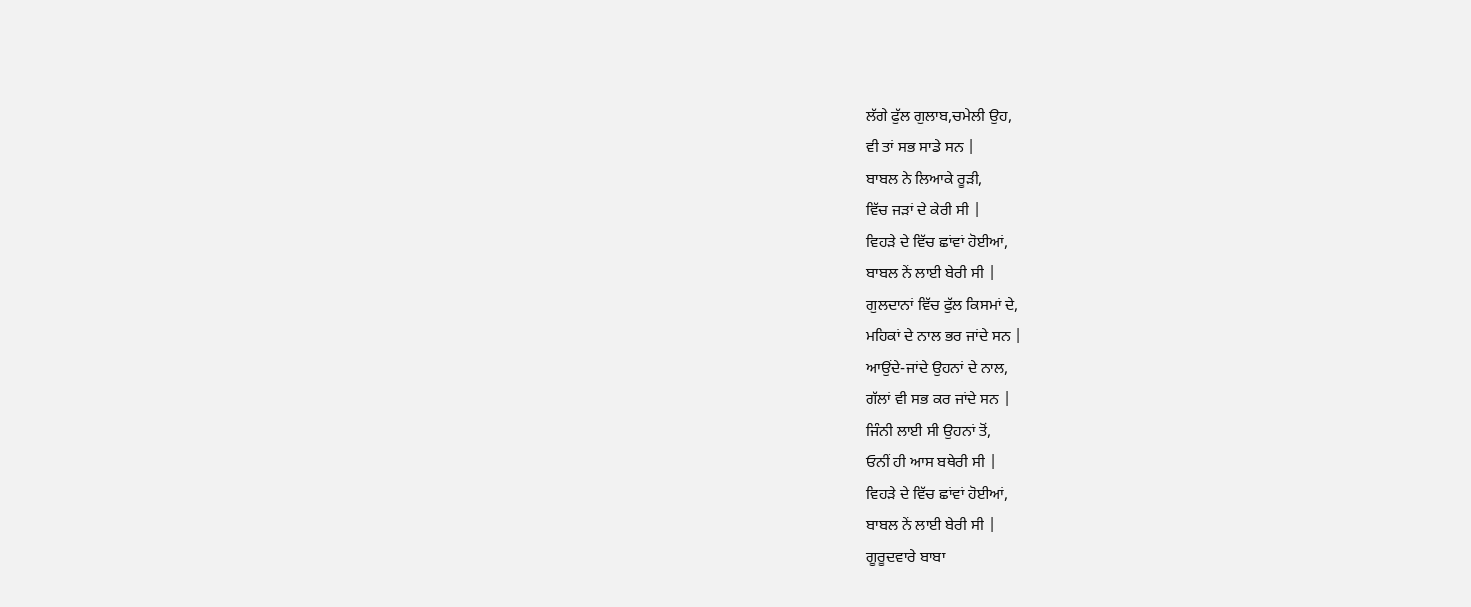ਲੱਗੇ ਫੁੱਲ ਗੁਲਾਬ,ਚਮੇਲੀ ਉਹ,
ਵੀ ਤਾਂ ਸਭ ਸਾਡੇ ਸਨ |
ਬਾਬਲ ਨੇ ਲਿਆਕੇ ਰੂੜੀ,
ਵਿੱਚ ਜੜਾਂ ਦੇ ਕੇਰੀ ਸੀ |
ਵਿਹੜੇ ਦੇ ਵਿੱਚ ਛਾਂਵਾਂ ਹੋਈਆਂ,
ਬਾਬਲ ਨੇਂ ਲਾਈ ਬੇਰੀ ਸੀ |
ਗੁਲਦਾਨਾਂ ਵਿੱਚ ਫੁੱਲ ਕਿਸਮਾਂ ਦੇ,
ਮਹਿਕਾਂ ਦੇ ਨਾਲ ਭਰ ਜਾਂਦੇ ਸਨ |
ਆਉਂਦੇ-ਜਾਂਦੇ ਉਹਨਾਂ ਦੇ ਨਾਲ,
ਗੱਲਾਂ ਵੀ ਸਭ ਕਰ ਜਾਂਦੇ ਸਨ |
ਜਿੰਨੀ ਲਾਈ ਸੀ ਉਹਨਾਂ ਤੋਂ,
ਓਨੀਂ ਹੀ ਆਸ ਬਥੇਰੀ ਸੀ |
ਵਿਹੜੇ ਦੇ ਵਿੱਚ ਛਾਂਵਾਂ ਹੋਈਆਂ,
ਬਾਬਲ ਨੇਂ ਲਾਈ ਬੇਰੀ ਸੀ |
ਗੂਰੂਦਵਾਰੇ ਬਾਬਾ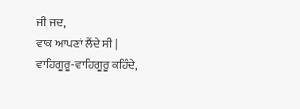ਜੀ ਜਦ,
ਵਾਕ ਆਪਣਾਂ ਲੈਂਦੇ ਸੀ |
ਵਾਹਿਗੂਰੂ-ਵਾਹਿਗੂਰੂ ਕਹਿੰਦੇ,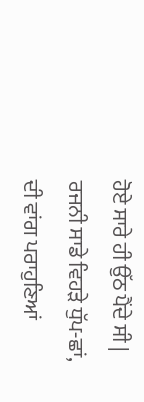ਹੋਏ ਸਾਰੇ ਹੀ ਉੱਠ ਪੈਂਦੇ ਸੀ |
ਰਜਨੀ ਸਾਡੇ ਵਿਹੜੇ ਧੁੱਪ-ਛਾਂ,
ਦੀ ਵਾਂਗ ਪਰਾਹੁਣਿਆਂ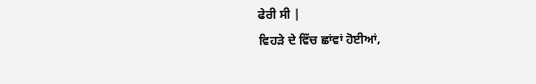ਫੇਰੀ ਸੀ |
ਵਿਹੜੇ ਦੇ ਵਿੱਚ ਛਾਂਵਾਂ ਹੋਈਆਂ,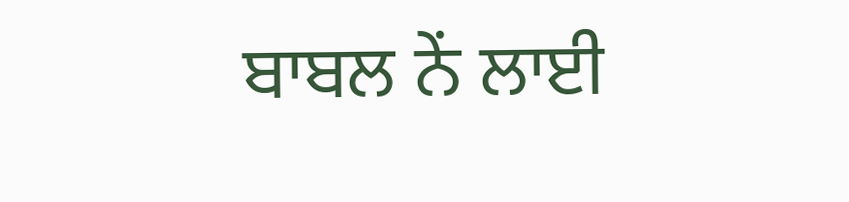ਬਾਬਲ ਨੇਂ ਲਾਈ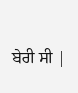ਬੇਰੀ ਸੀ |